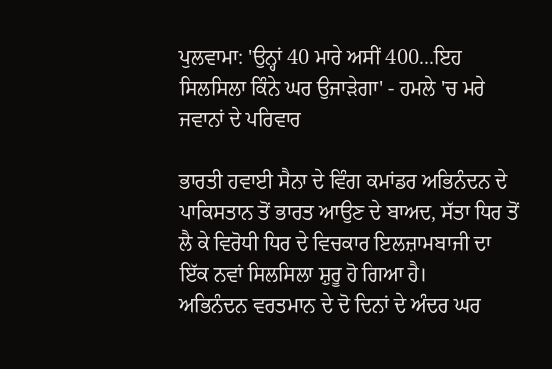ਪੁਲਵਾਮਾ: 'ਉਨ੍ਹਾਂ 40 ਮਾਰੇ ਅਸੀਂ 400...ਇਹ ਸਿਲਸਿਲਾ ਕਿੰਨੇ ਘਰ ਉਜਾੜੇਗਾ' - ਹਮਲੇ 'ਚ ਮਰੇ ਜਵਾਨਾਂ ਦੇ ਪਰਿਵਾਰ

ਭਾਰਤੀ ਹਵਾਈ ਸੈਨਾ ਦੇ ਵਿੰਗ ਕਮਾਂਡਰ ਅਭਿਨੰਦਨ ਦੇ ਪਾਕਿਸਤਾਨ ਤੋਂ ਭਾਰਤ ਆਉਣ ਦੇ ਬਾਅਦ, ਸੱਤਾ ਧਿਰ ਤੋਂ ਲੈ ਕੇ ਵਿਰੋਧੀ ਧਿਰ ਦੇ ਵਿਚਕਾਰ ਇਲਜ਼ਾਮਬਾਜੀ ਦਾ ਇੱਕ ਨਵਾਂ ਸਿਲਸਿਲਾ ਸ਼ੁਰੂ ਹੋ ਗਿਆ ਹੈ।
ਅਭਿਨੰਦਨ ਵਰਤਮਾਨ ਦੇ ਦੋ ਦਿਨਾਂ ਦੇ ਅੰਦਰ ਘਰ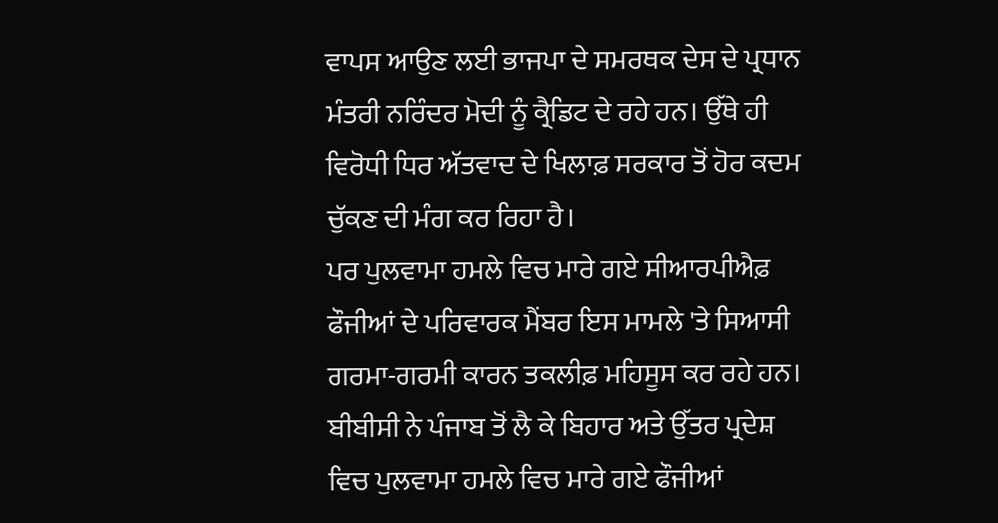ਵਾਪਸ ਆਉਣ ਲਈ ਭਾਜਪਾ ਦੇ ਸਮਰਥਕ ਦੇਸ ਦੇ ਪ੍ਰਧਾਨ ਮੰਤਰੀ ਨਰਿੰਦਰ ਮੋਦੀ ਨੂੰ ਕ੍ਰੈਡਿਟ ਦੇ ਰਹੇ ਹਨ। ਉੱਥੇ ਹੀ ਵਿਰੋਧੀ ਧਿਰ ਅੱਤਵਾਦ ਦੇ ਖਿਲਾਫ਼ ਸਰਕਾਰ ਤੋਂ ਹੋਰ ਕਦਮ ਚੁੱਕਣ ਦੀ ਮੰਗ ਕਰ ਰਿਹਾ ਹੈ।
ਪਰ ਪੁਲਵਾਮਾ ਹਮਲੇ ਵਿਚ ਮਾਰੇ ਗਏ ਸੀਆਰਪੀਐਫ਼ ਫੌਜੀਆਂ ਦੇ ਪਰਿਵਾਰਕ ਮੈਂਬਰ ਇਸ ਮਾਮਲੇ 'ਤੇ ਸਿਆਸੀ ਗਰਮਾ-ਗਰਮੀ ਕਾਰਨ ਤਕਲੀਫ਼ ਮਹਿਸੂਸ ਕਰ ਰਹੇ ਹਨ।
ਬੀਬੀਸੀ ਨੇ ਪੰਜਾਬ ਤੋਂ ਲੈ ਕੇ ਬਿਹਾਰ ਅਤੇ ਉੱਤਰ ਪ੍ਰਦੇਸ਼ ਵਿਚ ਪੁਲਵਾਮਾ ਹਮਲੇ ਵਿਚ ਮਾਰੇ ਗਏ ਫੌਜੀਆਂ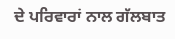ਦੇ ਪਰਿਵਾਰਾਂ ਨਾਲ ਗੱਲਬਾਤ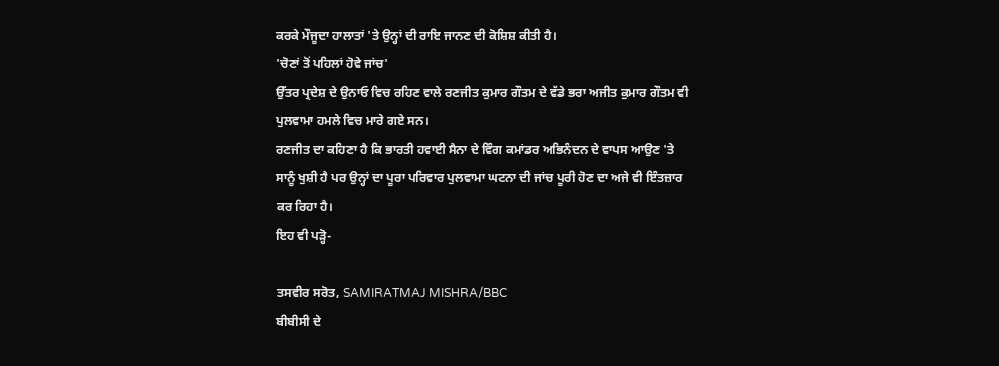ਕਰਕੇ ਮੌਜੂਦਾ ਹਾਲਾਤਾਂ 'ਤੇ ਉਨ੍ਹਾਂ ਦੀ ਰਾਇ ਜਾਨਣ ਦੀ ਕੋਸ਼ਿਸ਼ ਕੀਤੀ ਹੈ।
'ਚੋਣਾਂ ਤੋਂ ਪਹਿਲਾਂ ਹੋਵੇ ਜਾਂਚ'
ਉੱਤਰ ਪ੍ਰਦੇਸ਼ ਦੇ ਉਨਾਓ ਵਿਚ ਰਹਿਣ ਵਾਲੇ ਰਣਜੀਤ ਕੁਮਾਰ ਗੌਤਮ ਦੇ ਵੱਡੇ ਭਰਾ ਅਜੀਤ ਕੁਮਾਰ ਗੌਤਮ ਵੀ ਪੁਲਵਾਮਾ ਹਮਲੇ ਵਿਚ ਮਾਰੇ ਗਏ ਸਨ।
ਰਣਜੀਤ ਦਾ ਕਹਿਣਾ ਹੈ ਕਿ ਭਾਰਤੀ ਹਵਾਈ ਸੈਨਾ ਦੇ ਵਿੰਗ ਕਮਾਂਡਰ ਅਭਿਨੰਦਨ ਦੇ ਵਾਪਸ ਆਉਣ 'ਤੇ ਸਾਨੂੰ ਖੁਸ਼ੀ ਹੈ ਪਰ ਉਨ੍ਹਾਂ ਦਾ ਪੂਰਾ ਪਰਿਵਾਰ ਪੁਲਵਾਮਾ ਘਟਨਾ ਦੀ ਜਾਂਚ ਪੂਰੀ ਹੋਣ ਦਾ ਅਜੇ ਵੀ ਇੰਤਜ਼ਾਰ ਕਰ ਰਿਹਾ ਹੈ।
ਇਹ ਵੀ ਪੜ੍ਹੋ-

ਤਸਵੀਰ ਸਰੋਤ, SAMIRATMAJ MISHRA/BBC
ਬੀਬੀਸੀ ਦੇ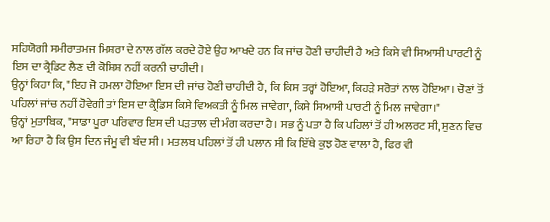ਸਹਿਯੋਗੀ ਸਮੀਰਾਤਮਜ ਮਿਸ਼ਰਾ ਦੇ ਨਾਲ ਗੱਲ ਕਰਦੇ ਹੋਏ ਉਹ ਆਖਦੇ ਹਨ ਕਿ ਜਾਂਚ ਹੋਣੀ ਚਾਹੀਦੀ ਹੈ ਅਤੇ ਕਿਸੇ ਵੀ ਸਿਆਸੀ ਪਾਰਟੀ ਨੂੰ ਇਸ ਦਾ ਕ੍ਰੈਡਿਟ ਲੈਣ ਦੀ ਕੋਸ਼ਿਸ਼ ਨਹੀਂ ਕਰਨੀ ਚਾਹੀਦੀ।
ਉਨ੍ਹਾਂ ਕਿਹਾ ਕਿ, "ਇਹ ਜੋ ਹਮਲਾ ਹੋਇਆ ਇਸ ਦੀ ਜਾਂਚ ਹੋਣੀ ਚਾਹੀਦੀ ਹੈ, ਕਿ ਕਿਸ ਤਰ੍ਹਾਂ ਹੋਇਆ, ਕਿਹੜੇ ਸਰੋਤਾਂ ਨਾਲ ਹੋਇਆ। ਚੋਣਾਂ ਤੋਂ ਪਹਿਲਾਂ ਜਾਂਚ ਨਹੀਂ ਹੋਵੇਗੀ ਤਾਂ ਇਸ ਦਾ ਕ੍ਰੈਡਿਸ ਕਿਸੇ ਵਿਅਕਤੀ ਨੂੰ ਮਿਲ ਜਾਵੇਗਾ, ਕਿਸੇ ਸਿਆਸੀ ਪਾਰਟੀ ਨੂੰ ਮਿਲ ਜਾਵੇਗਾ।"
ਉਨ੍ਹਾਂ ਮੁਤਾਬਿਕ, "ਸਾਡਾ ਪੂਰਾ ਪਰਿਵਾਰ ਇਸ ਦੀ ਪੜਤਾਲ ਦੀ ਮੰਗ ਕਰਦਾ ਹੈ। ਸਭ ਨੂੰ ਪਤਾ ਹੈ ਕਿ ਪਹਿਲਾਂ ਤੋਂ ਹੀ ਅਲਰਟ ਸੀ, ਸੁਣਨ ਵਿਚ ਆ ਰਿਹਾ ਹੈ ਕਿ ਉਸ ਦਿਨ ਜੰਮੂ ਵੀ ਬੰਦ ਸੀ। ਮਤਲਬ ਪਹਿਲਾਂ ਤੋਂ ਹੀ ਪਲਾਨ ਸੀ ਕਿ ਇੱਥੇ ਕੁਝ ਹੋਣ ਵਾਲਾ ਹੈ, ਫਿਰ ਵੀ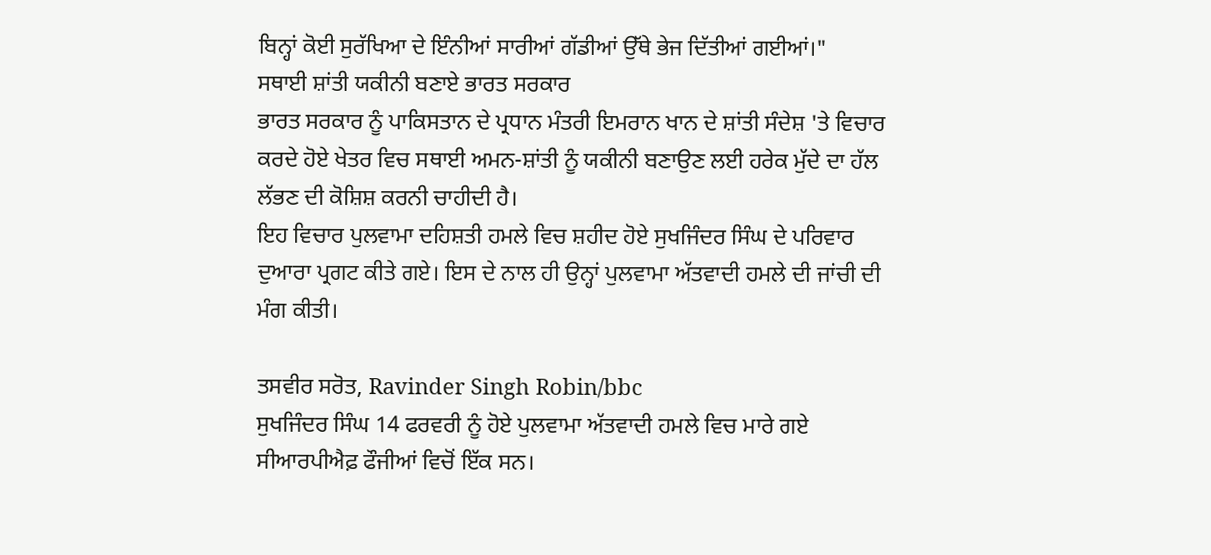ਬਿਨ੍ਹਾਂ ਕੋਈ ਸੁਰੱਖਿਆ ਦੇ ਇੰਨੀਆਂ ਸਾਰੀਆਂ ਗੱਡੀਆਂ ਉੱਥੇ ਭੇਜ ਦਿੱਤੀਆਂ ਗਈਆਂ।"
ਸਥਾਈ ਸ਼ਾਂਤੀ ਯਕੀਨੀ ਬਣਾਏ ਭਾਰਤ ਸਰਕਾਰ
ਭਾਰਤ ਸਰਕਾਰ ਨੂੰ ਪਾਕਿਸਤਾਨ ਦੇ ਪ੍ਰਧਾਨ ਮੰਤਰੀ ਇਮਰਾਨ ਖਾਨ ਦੇ ਸ਼ਾਂਤੀ ਸੰਦੇਸ਼ 'ਤੇ ਵਿਚਾਰ ਕਰਦੇ ਹੋਏ ਖੇਤਰ ਵਿਚ ਸਥਾਈ ਅਮਨ-ਸ਼ਾਂਤੀ ਨੂੰ ਯਕੀਨੀ ਬਣਾਉਣ ਲਈ ਹਰੇਕ ਮੁੱਦੇ ਦਾ ਹੱਲ ਲੱਭਣ ਦੀ ਕੋਸ਼ਿਸ਼ ਕਰਨੀ ਚਾਹੀਦੀ ਹੈ।
ਇਹ ਵਿਚਾਰ ਪੁਲਵਾਮਾ ਦਹਿਸ਼ਤੀ ਹਮਲੇ ਵਿਚ ਸ਼ਹੀਦ ਹੋਏ ਸੁਖਜਿੰਦਰ ਸਿੰਘ ਦੇ ਪਰਿਵਾਰ ਦੁਆਰਾ ਪ੍ਰਗਟ ਕੀਤੇ ਗਏ। ਇਸ ਦੇ ਨਾਲ ਹੀ ਉਨ੍ਹਾਂ ਪੁਲਵਾਮਾ ਅੱਤਵਾਦੀ ਹਮਲੇ ਦੀ ਜਾਂਚੀ ਦੀ ਮੰਗ ਕੀਤੀ।

ਤਸਵੀਰ ਸਰੋਤ, Ravinder Singh Robin/bbc
ਸੁਖਜਿੰਦਰ ਸਿੰਘ 14 ਫਰਵਰੀ ਨੂੰ ਹੋਏ ਪੁਲਵਾਮਾ ਅੱਤਵਾਦੀ ਹਮਲੇ ਵਿਚ ਮਾਰੇ ਗਏ ਸੀਆਰਪੀਐਫ਼ ਫੌਜੀਆਂ ਵਿਚੋਂ ਇੱਕ ਸਨ।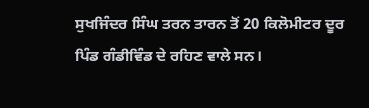ਸੁਖਜਿੰਦਰ ਸਿੰਘ ਤਰਨ ਤਾਰਨ ਤੋਂ 20 ਕਿਲੋਮੀਟਰ ਦੂਰ ਪਿੰਡ ਗੰਡੀਵਿੰਡ ਦੇ ਰਹਿਣ ਵਾਲੇ ਸਨ।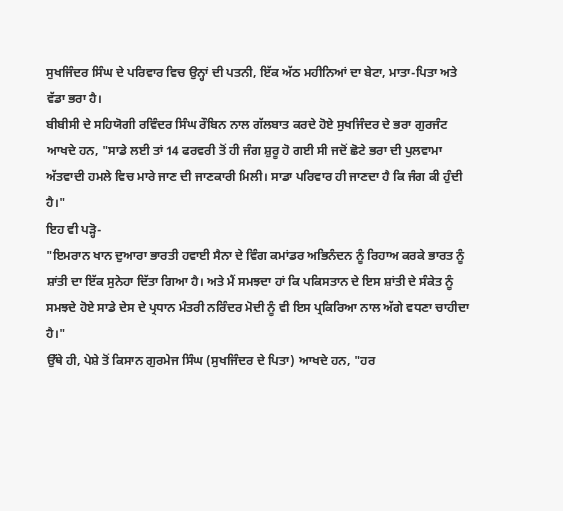ਸੁਖਜਿੰਦਰ ਸਿੰਘ ਦੇ ਪਰਿਵਾਰ ਵਿਚ ਉਨ੍ਹਾਂ ਦੀ ਪਤਨੀ, ਇੱਕ ਅੱਠ ਮਹੀਨਿਆਂ ਦਾ ਬੇਟਾ, ਮਾਤਾ-ਪਿਤਾ ਅਤੇ ਵੱਡਾ ਭਰਾ ਹੈ।
ਬੀਬੀਸੀ ਦੇ ਸਹਿਯੋਗੀ ਰਵਿੰਦਰ ਸਿੰਘ ਰੌਬਿਨ ਨਾਲ ਗੱਲਬਾਤ ਕਰਦੇ ਹੋਏ ਸੁਖਜਿੰਦਰ ਦੇ ਭਰਾ ਗੁਰਜੰਟ ਆਖਦੇ ਹਨ, "ਸਾਡੇ ਲਈ ਤਾਂ 14 ਫਰਵਰੀ ਤੋਂ ਹੀ ਜੰਗ ਸ਼ੁਰੂ ਹੋ ਗਈ ਸੀ ਜਦੋਂ ਛੋਟੇ ਭਰਾ ਦੀ ਪੁਲਵਾਮਾ ਅੱਤਵਾਦੀ ਹਮਲੇ ਵਿਚ ਮਾਰੇ ਜਾਣ ਦੀ ਜਾਣਕਾਰੀ ਮਿਲੀ। ਸਾਡਾ ਪਰਿਵਾਰ ਹੀ ਜਾਣਦਾ ਹੈ ਕਿ ਜੰਗ ਕੀ ਹੁੰਦੀ ਹੈ।"
ਇਹ ਵੀ ਪੜ੍ਹੋ-
"ਇਮਰਾਨ ਖਾਨ ਦੁਆਰਾ ਭਾਰਤੀ ਹਵਾਈ ਸੈਨਾ ਦੇ ਵਿੰਗ ਕਮਾਂਡਰ ਅਭਿਨੰਦਨ ਨੂੰ ਰਿਹਾਅ ਕਰਕੇ ਭਾਰਤ ਨੂੰ ਸ਼ਾਂਤੀ ਦਾ ਇੱਕ ਸੁਨੇਹਾ ਦਿੱਤਾ ਗਿਆ ਹੈ। ਅਤੇ ਮੈਂ ਸਮਝਦਾ ਹਾਂ ਕਿ ਪਕਿਸਤਾਨ ਦੇ ਇਸ ਸ਼ਾਂਤੀ ਦੇ ਸੰਕੇਤ ਨੂੰ ਸਮਝਦੇ ਹੋਏ ਸਾਡੇ ਦੇਸ ਦੇ ਪ੍ਰਧਾਨ ਮੰਤਰੀ ਨਰਿੰਦਰ ਮੋਦੀ ਨੂੰ ਵੀ ਇਸ ਪ੍ਰਕਿਰਿਆ ਨਾਲ ਅੱਗੇ ਵਧਣਾ ਚਾਹੀਦਾ ਹੈ।"
ਉੱਥੇ ਹੀ, ਪੇਸ਼ੇ ਤੋਂ ਕਿਸਾਨ ਗੁਰਮੇਜ ਸਿੰਘ (ਸੁਖਜਿੰਦਰ ਦੇ ਪਿਤਾ) ਆਖਦੇ ਹਨ, "ਹਰ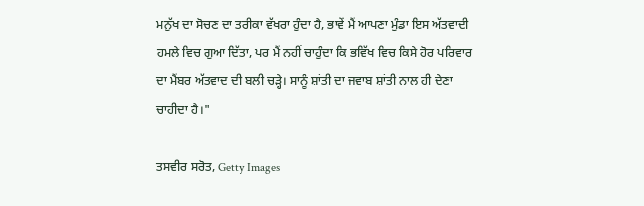ਮਨੁੱਖ ਦਾ ਸੋਚਣ ਦਾ ਤਰੀਕਾ ਵੱਖਰਾ ਹੁੰਦਾ ਹੈ, ਭਾਵੇਂ ਮੈਂ ਆਪਣਾ ਮੁੰਡਾ ਇਸ ਅੱਤਵਾਦੀ ਹਮਲੇ ਵਿਚ ਗੁਆ ਦਿੱਤਾ, ਪਰ ਮੈਂ ਨਹੀਂ ਚਾਹੁੰਦਾ ਕਿ ਭਵਿੱਖ ਵਿਚ ਕਿਸੇ ਹੋਰ ਪਰਿਵਾਰ ਦਾ ਮੈਂਬਰ ਅੱਤਵਾਦ ਦੀ ਬਲੀ ਚੜ੍ਹੇ। ਸਾਨੂੰ ਸ਼ਾਂਤੀ ਦਾ ਜਵਾਬ ਸ਼ਾਂਤੀ ਨਾਲ ਹੀ ਦੇਣਾ ਚਾਹੀਦਾ ਹੈ।"

ਤਸਵੀਰ ਸਰੋਤ, Getty Images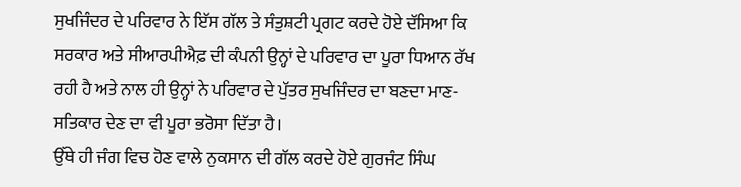ਸੁਖਜਿੰਦਰ ਦੇ ਪਰਿਵਾਰ ਨੇ ਇੱਸ ਗੱਲ ਤੇ ਸੰਤੁਸ਼ਟੀ ਪ੍ਰਗਟ ਕਰਦੇ ਹੋਏ ਦੱਸਿਆ ਕਿ ਸਰਕਾਰ ਅਤੇ ਸੀਆਰਪੀਐਫ਼ ਦੀ ਕੰਪਨੀ ਉਨ੍ਹਾਂ ਦੇ ਪਰਿਵਾਰ ਦਾ ਪੂਰਾ ਧਿਆਨ ਰੱਖ ਰਹੀ ਹੈ ਅਤੇ ਨਾਲ ਹੀ ਉਨ੍ਹਾਂ ਨੇ ਪਰਿਵਾਰ ਦੇ ਪੁੱਤਰ ਸੁਖਜਿੰਦਰ ਦਾ ਬਣਦਾ ਮਾਣ-ਸਤਿਕਾਰ ਦੇਣ ਦਾ ਵੀ ਪੂਰਾ ਭਰੋਸਾ ਦਿੱਤਾ ਹੈ।
ਉੱਥੇ ਹੀ ਜੰਗ ਵਿਚ ਹੋਣ ਵਾਲੇ ਨੁਕਸਾਨ ਦੀ ਗੱਲ ਕਰਦੇ ਹੋਏ ਗੁਰਜੰਟ ਸਿੰਘ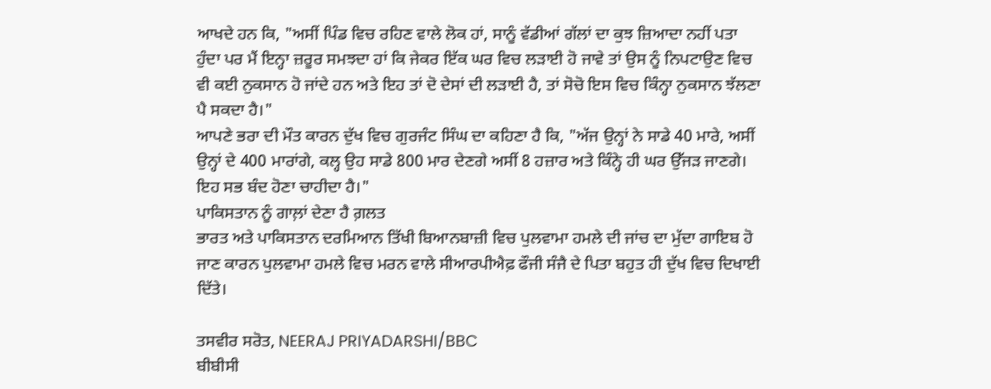ਆਖਦੇ ਹਨ ਕਿ, "ਅਸੀਂ ਪਿੰਡ ਵਿਚ ਰਹਿਣ ਵਾਲੇ ਲੋਕ ਹਾਂ, ਸਾਨੂੰ ਵੱਡੀਆਂ ਗੱਲਾਂ ਦਾ ਕੁਝ ਜ਼ਿਆਦਾ ਨਹੀਂ ਪਤਾ ਹੁੰਦਾ ਪਰ ਮੈਂ ਇਨ੍ਹਾ ਜ਼ਰੂਰ ਸਮਝਦਾ ਹਾਂ ਕਿ ਜੇਕਰ ਇੱਕ ਘਰ ਵਿਚ ਲੜਾਈ ਹੋ ਜਾਵੇ ਤਾਂ ਉਸ ਨੂੰ ਨਿਪਟਾਉਣ ਵਿਚ ਵੀ ਕਈ ਨੁਕਸਾਨ ਹੋ ਜਾਂਦੇ ਹਨ ਅਤੇ ਇਹ ਤਾਂ ਦੋ ਦੇਸਾਂ ਦੀ ਲੜਾਈ ਹੈ, ਤਾਂ ਸੋਚੋ ਇਸ ਵਿਚ ਕਿੰਨ੍ਹਾ ਨੁਕਸਾਨ ਝੱਲਣਾ ਪੈ ਸਕਦਾ ਹੈ।"
ਆਪਣੇ ਭਰਾ ਦੀ ਮੌਤ ਕਾਰਨ ਦੁੱਖ ਵਿਚ ਗੁਰਜੰਟ ਸਿੰਘ ਦਾ ਕਹਿਣਾ ਹੈ ਕਿ, "ਅੱਜ ਉਨ੍ਹਾਂ ਨੇ ਸਾਡੇ 40 ਮਾਰੇ, ਅਸੀਂ ਉਨ੍ਹਾਂ ਦੇ 400 ਮਾਰਾਂਗੇ, ਕਲ੍ਹ ਉਹ ਸਾਡੇ 800 ਮਾਰ ਦੇਣਗੇ ਅਸੀਂ 8 ਹਜ਼ਾਰ ਅਤੇ ਕਿੰਨ੍ਹੇ ਹੀ ਘਰ ਉੱਜੜ ਜਾਣਗੇ। ਇਹ ਸਭ ਬੰਦ ਹੋਣਾ ਚਾਹੀਦਾ ਹੈ।"
ਪਾਕਿਸਤਾਨ ਨੂੰ ਗਾਲ਼ਾਂ ਦੇਣਾ ਹੈ ਗ਼ਲਤ
ਭਾਰਤ ਅਤੇ ਪਾਕਿਸਤਾਨ ਦਰਮਿਆਨ ਤਿੱਖੀ ਬਿਆਨਬਾਜ਼ੀ ਵਿਚ ਪੁਲਵਾਮਾ ਹਮਲੇ ਦੀ ਜਾਂਚ ਦਾ ਮੁੱਦਾ ਗਾਇਬ ਹੋ ਜਾਣ ਕਾਰਨ ਪੁਲਵਾਮਾ ਹਮਲੇ ਵਿਚ ਮਰਨ ਵਾਲੇ ਸੀਆਰਪੀਐਫ਼ ਫੌਜੀ ਸੰਜੈ ਦੇ ਪਿਤਾ ਬਹੁਤ ਹੀ ਦੁੱਖ ਵਿਚ ਦਿਖਾਈ ਦਿੱਤੇ।

ਤਸਵੀਰ ਸਰੋਤ, NEERAJ PRIYADARSHI/BBC
ਬੀਬੀਸੀ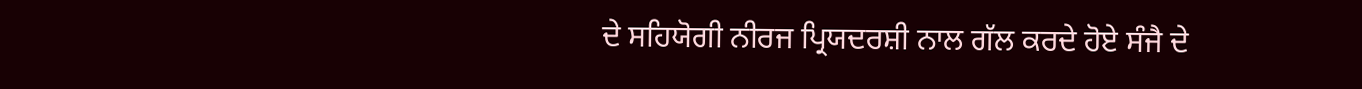ਦੇ ਸਹਿਯੋਗੀ ਨੀਰਜ ਪ੍ਰਿਯਦਰਸ਼ੀ ਨਾਲ ਗੱਲ ਕਰਦੇ ਹੋਏ ਸੰਜੈ ਦੇ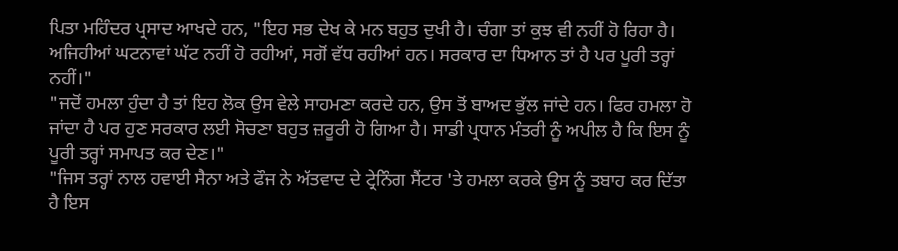ਪਿਤਾ ਮਹਿੰਦਰ ਪ੍ਰਸਾਦ ਆਖਦੇ ਹਨ, "ਇਹ ਸਭ ਦੇਖ ਕੇ ਮਨ ਬਹੁਤ ਦੁਖੀ ਹੈ। ਚੰਗਾ ਤਾਂ ਕੁਝ ਵੀ ਨਹੀਂ ਹੋ ਰਿਹਾ ਹੈ। ਅਜਿਹੀਆਂ ਘਟਨਾਵਾਂ ਘੱਟ ਨਹੀਂ ਹੋ ਰਹੀਆਂ, ਸਗੋਂ ਵੱਧ ਰਹੀਆਂ ਹਨ। ਸਰਕਾਰ ਦਾ ਧਿਆਨ ਤਾਂ ਹੈ ਪਰ ਪੂਰੀ ਤਰ੍ਹਾਂ ਨਹੀਂ।"
"ਜਦੋਂ ਹਮਲਾ ਹੁੰਦਾ ਹੈ ਤਾਂ ਇਹ ਲੋਕ ਉਸ ਵੇਲੇ ਸਾਹਮਣਾ ਕਰਦੇ ਹਨ, ਉਸ ਤੋਂ ਬਾਅਦ ਭੁੱਲ ਜਾਂਦੇ ਹਨ। ਫਿਰ ਹਮਲਾ ਹੋ ਜਾਂਦਾ ਹੈ ਪਰ ਹੁਣ ਸਰਕਾਰ ਲਈ ਸੋਚਣਾ ਬਹੁਤ ਜ਼ਰੂਰੀ ਹੋ ਗਿਆ ਹੈ। ਸਾਡੀ ਪ੍ਰਧਾਨ ਮੰਤਰੀ ਨੂੰ ਅਪੀਲ ਹੈ ਕਿ ਇਸ ਨੂੰ ਪੂਰੀ ਤਰ੍ਹਾਂ ਸਮਾਪਤ ਕਰ ਦੇਣ।"
"ਜਿਸ ਤਰ੍ਹਾਂ ਨਾਲ ਹਵਾਈ ਸੈਨਾ ਅਤੇ ਫੌਜ ਨੇ ਅੱਤਵਾਦ ਦੇ ਟ੍ਰੇਨਿੰਗ ਸੈਂਟਰ 'ਤੇ ਹਮਲਾ ਕਰਕੇ ਉਸ ਨੂੰ ਤਬਾਹ ਕਰ ਦਿੱਤਾ ਹੈ ਇਸ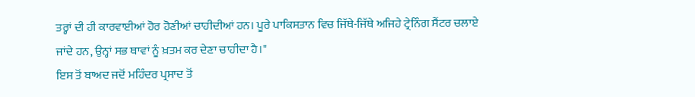ਤਰ੍ਹਾਂ ਦੀ ਹੀ ਕਾਰਵਾਈਆਂ ਹੋਰ ਹੋਣੀਆਂ ਚਾਹੀਦੀਆਂ ਹਨ। ਪੂਰੇ ਪਾਕਿਸਤਾਨ ਵਿਚ ਜਿੱਥੇ-ਜਿੱਥੇ ਅਜਿਹੇ ਟ੍ਰੇਨਿੰਗ ਸੈਂਟਰ ਚਲਾਏ ਜਾਂਦੇ ਹਨ, ਉਨ੍ਹਾਂ ਸਭ ਥਾਵਾਂ ਨੂੰ ਖ਼ਤਮ ਕਰ ਦੇਣਾ ਚਾਹੀਦਾ ਹੈ।"
ਇਸ ਤੋਂ ਬਾਅਦ ਜਦੋਂ ਮਹਿੰਦਰ ਪ੍ਰਸਾਦ ਤੋਂ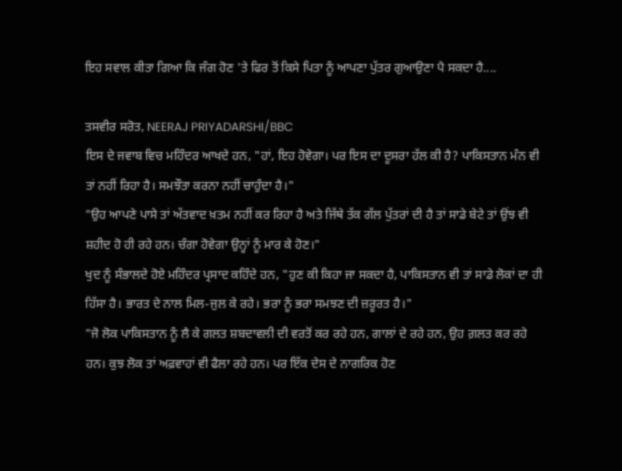ਇਹ ਸਵਾਲ ਕੀਤਾ ਗਿਆ ਕਿ ਜੰਗ ਹੋਣ 'ਤੇ ਫਿਰ ਤੋਂ ਕਿਸੇ ਪਿਤਾ ਨੂੰ ਆਪਣਾ ਪੁੱਤਰ ਗੁਆਉਣਾ ਪੈ ਸਕਦਾ ਹੈ....

ਤਸਵੀਰ ਸਰੋਤ, NEERAJ PRIYADARSHI/BBC
ਇਸ ਦੇ ਜਵਾਬ ਵਿਚ ਮਹਿੰਦਰ ਆਖਦੇ ਹਨ, "ਹਾਂ, ਇਹ ਹੋਵੇਗਾ। ਪਰ ਇਸ ਦਾ ਦੂਸਰਾ ਹੱਲ ਕੀ ਹੈ? ਪਾਕਿਸਤਾਨ ਮੰਨ ਵੀ ਤਾਂ ਨਹੀਂ ਰਿਹਾ ਹੈ। ਸਮਝੌਤਾ ਕਰਨਾ ਨਹੀਂ ਚਾਹੁੰਦਾ ਹੈ।"
"ਉਹ ਆਪਣੇ ਪਾਸੇ ਤਾਂ ਅੱਤਵਾਦ ਖ਼ਤਮ ਨਹੀਂ ਕਰ ਰਿਹਾ ਹੈ ਅਤੇ ਜਿੱਥੇ ਤੱਕ ਗੱਲ ਪੁੱਤਰਾਂ ਦੀ ਹੈ ਤਾਂ ਸਾਡੇ ਬੇਟੇ ਤਾਂ ਉਂਝ ਵੀ ਸ਼ਹੀਦ ਹੋ ਹੀ ਰਹੇ ਹਨ। ਚੰਗਾ ਹੋਵੇਗਾ ਉਨ੍ਹਾਂ ਨੂੰ ਮਾਰ ਕੇ ਹੋਣ।"
ਖੁਦ ਨੂੰ ਸੰਭਾਲਦੇ ਹੋਏ ਮਹਿੰਦਰ ਪ੍ਰਸਾਦ ਕਹਿੰਦੇ ਹਨ, "ਹੁਣ ਕੀ ਕਿਹਾ ਜਾ ਸਕਦਾ ਹੈ, ਪਾਕਿਸਤਾਨ ਵੀ ਤਾਂ ਸਾਡੇ ਲੋਕਾਂ ਦਾ ਹੀ ਹਿੱਸਾ ਹੈ। ਭਾਰਤ ਦੇ ਨਾਲ ਮਿਲ-ਜੁਲ ਕੇ ਰਹੇ। ਭਰਾ ਨੂੰ ਭਰਾ ਸਮਝਣ ਦੀ ਜ਼ਰੂਰਤ ਹੈ।"
"ਜੋ ਲੋਕ ਪਾਕਿਸਤਾਨ ਨੂੰ ਲੈ ਕੇ ਗਲਤ ਸ਼ਬਦਾਵਲੀ ਦੀ ਵਰਤੋਂ ਕਰ ਰਹੇ ਹਨ, ਗਾਲਾਂ ਦੇ ਰਹੇ ਹਨ, ਉਹ ਗ਼ਲਤ ਕਰ ਰਹੇ ਹਨ। ਕੁਝ ਲੋਕ ਤਾਂ ਅਫ਼ਵਾਹਾਂ ਵੀ ਫੈਲਾ ਰਹੇ ਹਨ। ਪਰ ਇੱਕ ਦੇਸ ਦੇ ਨਾਗਰਿਕ ਹੋਣ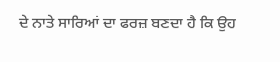ਦੇ ਨਾਤੇ ਸਾਰਿਆਂ ਦਾ ਫਰਜ਼ ਬਣਦਾ ਹੈ ਕਿ ਉਹ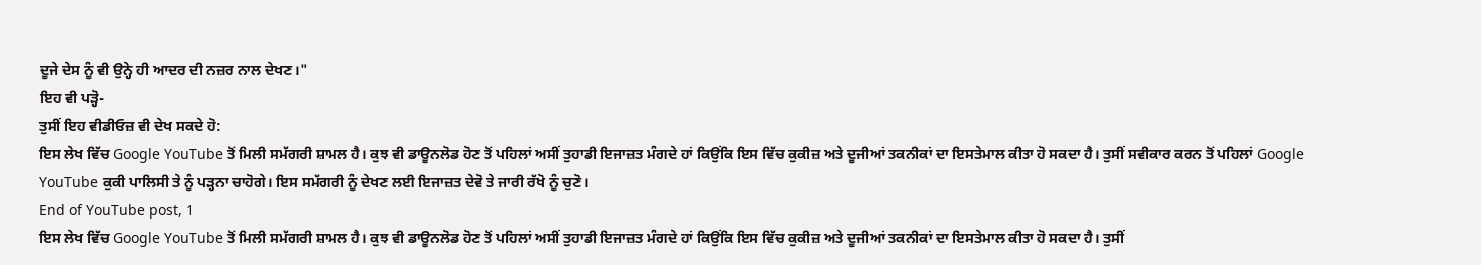ਦੂਜੇ ਦੇਸ ਨੂੰ ਵੀ ਉਨ੍ਹੇ ਹੀ ਆਦਰ ਦੀ ਨਜ਼ਰ ਨਾਲ ਦੇਖਣ।"
ਇਹ ਵੀ ਪੜ੍ਹੋ-
ਤੁਸੀਂ ਇਹ ਵੀਡੀਓਜ਼ ਵੀ ਦੇਖ ਸਕਦੇ ਹੋ:
ਇਸ ਲੇਖ ਵਿੱਚ Google YouTube ਤੋਂ ਮਿਲੀ ਸਮੱਗਰੀ ਸ਼ਾਮਲ ਹੈ। ਕੁਝ ਵੀ ਡਾਊਨਲੋਡ ਹੋਣ ਤੋਂ ਪਹਿਲਾਂ ਅਸੀਂ ਤੁਹਾਡੀ ਇਜਾਜ਼ਤ ਮੰਗਦੇ ਹਾਂ ਕਿਉਂਕਿ ਇਸ ਵਿੱਚ ਕੁਕੀਜ਼ ਅਤੇ ਦੂਜੀਆਂ ਤਕਨੀਕਾਂ ਦਾ ਇਸਤੇਮਾਲ ਕੀਤਾ ਹੋ ਸਕਦਾ ਹੈ। ਤੁਸੀਂ ਸਵੀਕਾਰ ਕਰਨ ਤੋਂ ਪਹਿਲਾਂ Google YouTube ਕੁਕੀ ਪਾਲਿਸੀ ਤੇ ਨੂੰ ਪੜ੍ਹਨਾ ਚਾਹੋਗੇ। ਇਸ ਸਮੱਗਰੀ ਨੂੰ ਦੇਖਣ ਲਈ ਇਜਾਜ਼ਤ ਦੇਵੋ ਤੇ ਜਾਰੀ ਰੱਖੋ ਨੂੰ ਚੁਣੋ।
End of YouTube post, 1
ਇਸ ਲੇਖ ਵਿੱਚ Google YouTube ਤੋਂ ਮਿਲੀ ਸਮੱਗਰੀ ਸ਼ਾਮਲ ਹੈ। ਕੁਝ ਵੀ ਡਾਊਨਲੋਡ ਹੋਣ ਤੋਂ ਪਹਿਲਾਂ ਅਸੀਂ ਤੁਹਾਡੀ ਇਜਾਜ਼ਤ ਮੰਗਦੇ ਹਾਂ ਕਿਉਂਕਿ ਇਸ ਵਿੱਚ ਕੁਕੀਜ਼ ਅਤੇ ਦੂਜੀਆਂ ਤਕਨੀਕਾਂ ਦਾ ਇਸਤੇਮਾਲ ਕੀਤਾ ਹੋ ਸਕਦਾ ਹੈ। ਤੁਸੀਂ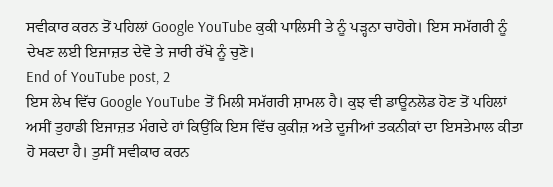ਸਵੀਕਾਰ ਕਰਨ ਤੋਂ ਪਹਿਲਾਂ Google YouTube ਕੁਕੀ ਪਾਲਿਸੀ ਤੇ ਨੂੰ ਪੜ੍ਹਨਾ ਚਾਹੋਗੇ। ਇਸ ਸਮੱਗਰੀ ਨੂੰ ਦੇਖਣ ਲਈ ਇਜਾਜ਼ਤ ਦੇਵੋ ਤੇ ਜਾਰੀ ਰੱਖੋ ਨੂੰ ਚੁਣੋ।
End of YouTube post, 2
ਇਸ ਲੇਖ ਵਿੱਚ Google YouTube ਤੋਂ ਮਿਲੀ ਸਮੱਗਰੀ ਸ਼ਾਮਲ ਹੈ। ਕੁਝ ਵੀ ਡਾਊਨਲੋਡ ਹੋਣ ਤੋਂ ਪਹਿਲਾਂ ਅਸੀਂ ਤੁਹਾਡੀ ਇਜਾਜ਼ਤ ਮੰਗਦੇ ਹਾਂ ਕਿਉਂਕਿ ਇਸ ਵਿੱਚ ਕੁਕੀਜ਼ ਅਤੇ ਦੂਜੀਆਂ ਤਕਨੀਕਾਂ ਦਾ ਇਸਤੇਮਾਲ ਕੀਤਾ ਹੋ ਸਕਦਾ ਹੈ। ਤੁਸੀਂ ਸਵੀਕਾਰ ਕਰਨ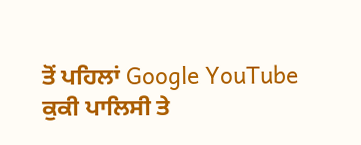ਤੋਂ ਪਹਿਲਾਂ Google YouTube ਕੁਕੀ ਪਾਲਿਸੀ ਤੇ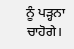ਨੂੰ ਪੜ੍ਹਨਾ ਚਾਹੋਗੇ।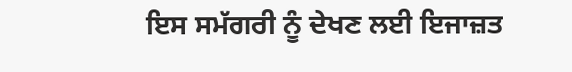ਇਸ ਸਮੱਗਰੀ ਨੂੰ ਦੇਖਣ ਲਈ ਇਜਾਜ਼ਤ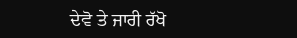ਦੇਵੋ ਤੇ ਜਾਰੀ ਰੱਖੋ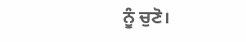ਨੂੰ ਚੁਣੋ।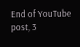End of YouTube post, 3